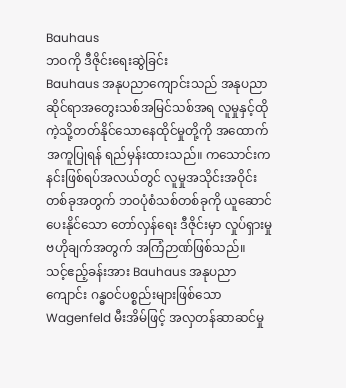Bauhaus
ဘဝကို ဒီဇိုင်းရေးဆွဲခြင်း
Bauhaus အနုပညာကျောင်းသည် အနုပညာဆိုင်ရာအတွေးသစ်အမြင်သစ်အရ လူမှုနှင့်ထိုကဲ့သို့တတ်နိုင်သောနေထိုင်မှုတို့ကို အထောက်အကူပြုရန် ရည်မှန်းထားသည်။ ကသောင်းကနင်းဖြစ်ရပ်အလယ်တွင် လူမှုအသိုင်းအဝိုင်းတစ်ခုအတွက် ဘဝပုံစံသစ်တစ်ခုကို ယူဆောင်ပေးနိုင်သော တော်လှန်ရေး ဒီဇိုင်းမှာ လှုပ်ရှားမှုဗဟိုချက်အတွက် အကြံဉာဏ်ဖြစ်သည်။
သင့်ဧည့်ခန်းအား Bauhaus အနုပညာကျောင်း ဂန္ဓဝင်ပစ္စည်းများဖြစ်သော Wagenfeld မီးအိမ်ဖြင့် အလှတန်ဆာဆင်မှု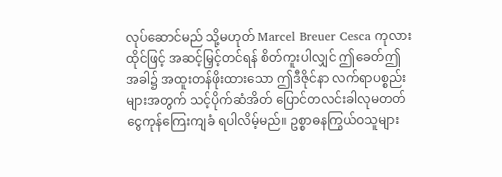လုပ်ဆောင်မည် သို့မဟုတ် Marcel Breuer Cesca ကုလားထိုင်ဖြင့် အဆင့်မြှင့်တင်ရန် စိတ်ကူးပါလျှင် ဤခေတ်ဤအခါ၌ အထူးတန်ဖိုးထားသော ဤဒီဇိုင်နာ လက်ရာပစ္စည်းများအတွက် သင့်ပိုက်ဆံအိတ် ပြောင်တလင်းခါလုမတတ် ငွေကုန်ကြေးကျခံ ရပါလိမ့်မည်။ ဥစ္စာဓနကြွယ်ဝသူများ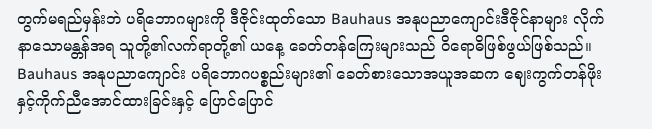တွက်မရည်မှန်းဘဲ ပရိဘောဂများကို ဒီဇိုင်းထုတ်သော Bauhaus အနုပညာကျောင်းဒီဇိုင်နာများ လိုက်နာသောမန္တန်အရ သူတို့၏လက်ရာတို့၏ ယနေ့ ခေတ်တန်ကြေးများသည် ဝိရောဓိဖြစ်ဖွယ်ဖြစ်သည်။ Bauhaus အနုပညာကျောင်း ပရိဘောဂပစ္စည်းများ၏ ခေတ်စားသောအယူအဆက ဈေးကွက်တန်ဖိုးနှင့်ကိုက်ညီအောင်ထားခြင်းနှင့် ပြောင်ပြောင်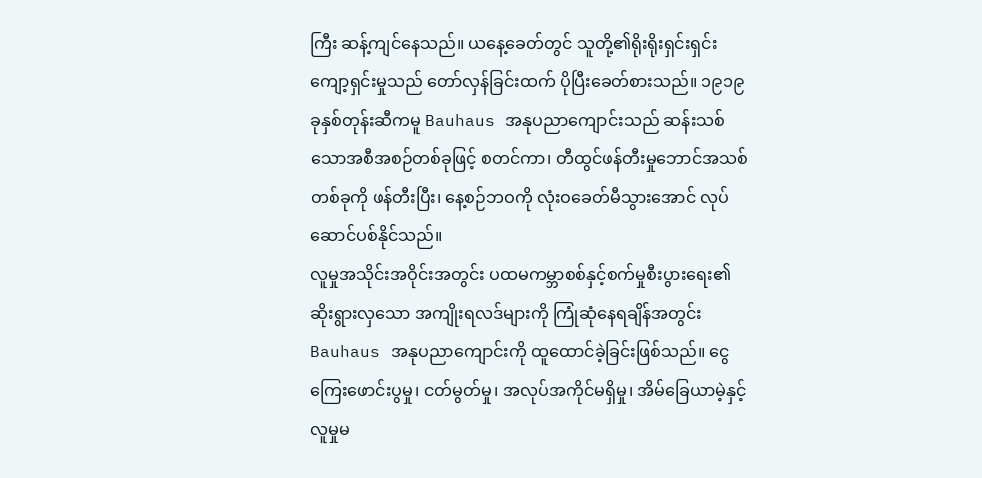ကြီး ဆန့်ကျင်နေသည်။ ယနေ့ခေတ်တွင် သူတို့၏ရိုးရိုးရှင်းရှင်းကျော့ရှင်းမှုသည် တော်လှန်ခြင်းထက် ပိုပြီးခေတ်စားသည်။ ၁၉၁၉ ခုနှစ်တုန်းဆီကမူ Bauhaus အနုပညာကျောင်းသည် ဆန်းသစ်သောအစီအစဉ်တစ်ခုဖြင့် စတင်ကာ၊ တီထွင်ဖန်တီးမှုဘောင်အသစ် တစ်ခုကို ဖန်တီးပြီး၊ နေ့စဉ်ဘဝကို လုံးဝခေတ်မီသွားအောင် လုပ်ဆောင်ပစ်နိုင်သည်။
လူမှုအသိုင်းအဝိုင်းအတွင်း ပထမကမ္ဘာစစ်နှင့်စက်မှုစီးပွားရေး၏ ဆိုးရွားလှသော အကျိုးရလဒ်များကို ကြုံဆုံနေရချိန်အတွင်း Bauhaus အနုပညာကျောင်းကို ထူထောင်ခဲ့ခြင်းဖြစ်သည်။ ငွေကြေးဖောင်းပွမှု၊ ငတ်မွတ်မှု၊ အလုပ်အကိုင်မရှိမှု၊ အိမ်ခြေယာမဲ့နှင့် လူမှုမ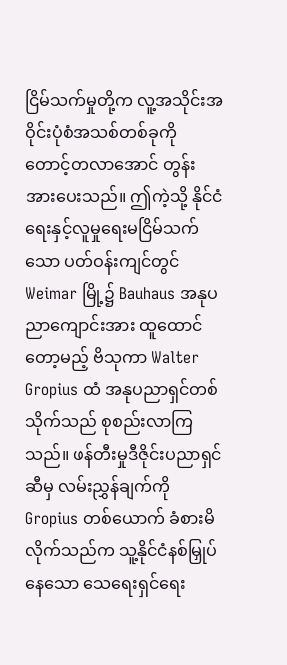ငြိမ်သက်မှုတို့က လူ့အသိုင်းအဝိုင်းပုံစံအသစ်တစ်ခုကို တောင့်တလာအောင် တွန်းအားပေးသည်။ ဤကဲ့သို့ နိုင်ငံရေးနှင့်လူမှုရေးမငြိမ်သက်သော ပတ်ဝန်းကျင်တွင် Weimar မြို့၌ Bauhaus အနုပညာကျောင်းအား ထူထောင်တော့မည့် ဗိသုကာ Walter Gropius ထံ အနုပညာရှင်တစ်သိုက်သည် စုစည်းလာကြသည်။ ဖန်တီးမှုဒီဇိုင်းပညာရှင်ဆီမှ လမ်းညွှန်ချက်ကို Gropius တစ်ယောက် ခံစားမိလိုက်သည်က သူ့နိုင်ငံနစ်မြှုပ်နေသော သေရေးရှင်ရေး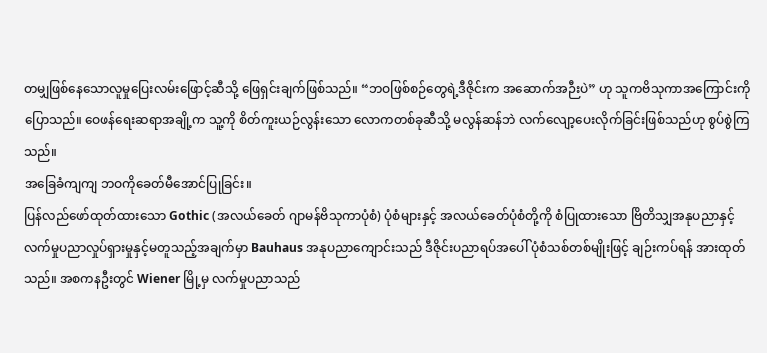တမျှဖြစ်နေသောလူမှုပြေးလမ်းဖြောင့်ဆီသို့ ဖြေရှင်းချက်ဖြစ်သည်။ “ဘဝဖြစ်စဉ်တွေရဲ့ဒီဇိုင်းက အဆောက်အဉီးပဲ” ဟု သူကဗိသုကာအကြောင်းကိုပြောသည်။ ဝေဖန်ရေးဆရာအချို့က သူ့ကို စိတ်ကူးယဉ်လွန်းသော လောကတစ်ခုဆီသို့ မလွန်ဆန်ဘဲ လက်လျော့ပေးလိုက်ခြင်းဖြစ်သည်ဟု စွပ်စွဲကြသည်။
အခြေခံကျကျ ဘဝကိုခေတ်မီအောင်ပြုခြင်း။
ပြန်လည်ဖော်ထုတ်ထားသော Gothic (အလယ်ခေတ် ဂျာမန်ဗိသုကာပုံစံ) ပုံစံများနှင့် အလယ်ခေတ်ပုံစံတို့ကို စံပြုထားသော ဗြိတိသျှအနုပညာနှင့် လက်မှုပညာလှုပ်ရှားမှုနှင့်မတူသည့်အချက်မှာ Bauhaus အနုပညာကျောင်းသည် ဒီဇိုင်းပညာရပ်အပေါ် ပုံစံသစ်တစ်မျိုးဖြင့် ချဉ်းကပ်ရန် အားထုတ်သည်။ အစကနဦးတွင် Wiener မြို့မှ လက်မှုပညာသည်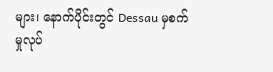များ၊ နောက်ပိုင်းတွင် Dessau မှစက်မှုလုပ်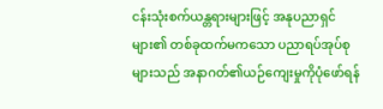ငန်းသုံးစက်ယန္တရားများဖြင့် အနုပညာရှင်များ၏ တစ်ခုထက်မကသော ပညာရပ်အုပ်စုများသည် အနာဂတ်၏ယဉ်ကျေးမှုကိုပုံဖော်ရန်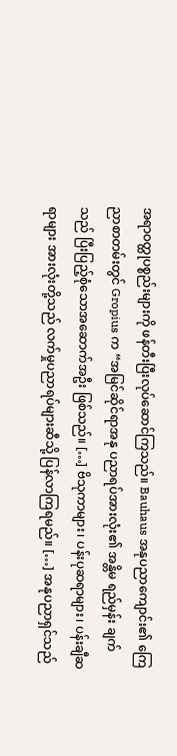အရာဝတ္ထုပစ္စည်းများကို ဖန်တီးပြီးလုပ်ဆောင်ကြသည်။ Bauhaus အနုပညာကျောင်း၏ ကြေညာစာတမ်းတွင် Gropius က “အမြင်ဆိုင်ရာအနု ပညာရပ်အားလုံး၏ အန္တိမ ရည်မှန်း ချက်သည် ပြီးပြည့်စုံသောအဆောက်အဦး ဖြစ်သည်။ […] ဗိသုကာများ၊ ပန်းပုဆရာများ၊ ပန်းချီဆရာများ အားလုံးတို့သည် လက်မှုပညာရပ်များဆီသို့ ပြန်လာကြရမည်။ […] အနုပညာရှင်သည်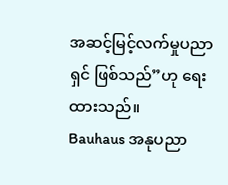အဆင့်မြင့်လက်မှုပညာရှင် ဖြစ်သည်”ဟု ရေးထားသည်။
Bauhaus အနုပညာ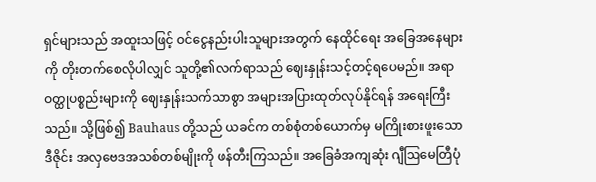ရှင်များသည် အထူးသဖြင့် ဝင်ငွေနည်းပါးသူများအတွက် နေထိုင်ရေး အခြေအနေများကို တိုးတက်စေလိုပါလျှင် သူတို့၏လက်ရာသည် ဈေးနှုန်းသင့်တင့်ရပေမည်။ အရာဝတ္ထုပစ္စည်းများကို ဈေးနှုန်းသက်သာစွာ အများအပြားထုတ်လုပ်နိုင်ရန် အရေးကြီးသည်။ သို့ဖြစ်၍ Bauhaus တို့သည် ယခင်က တစ်စုံတစ်ယောက်မှ မကြိုးစားဖူးသော ဒီဇိုင်း အလှဗေဒအသစ်တစ်မျိုးကို ဖန်တီးကြသည်။ အခြေခံအကျဆုံး ဂျီဩမေတြီပုံ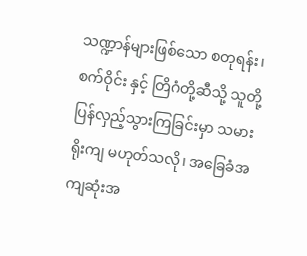သဏ္ဍာန်များဖြစ်သော စတုရန်း၊ စက်ဝိုင်း နှင့် တြိဂံတို့ဆီသို့ သူတို့ပြန်လှည့်သွားကြခြင်းမှာ သမားရိုးကျ မဟုတ်သလို၊ အခြေခံအကျဆုံးအ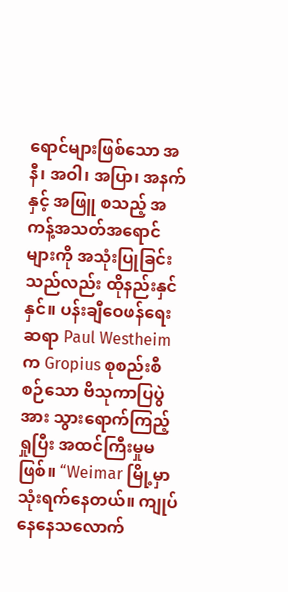ရောင်များဖြစ်သော အနီ၊ အဝါ၊ အပြာ၊ အနက်နှင့် အဖြူ စသည့် အကန့်အသတ်အရောင်များကို အသုံးပြုခြင်းသည်လည်း ထိုနည်းနှင်နှင်။ ပန်းချီဝေဖန်ရေးဆရာ Paul Westheim က Gropius စုစည်းစီစဉ်သော ဗိသုကာပြပွဲအား သွားရောက်ကြည့်ရှုပြီး အထင်ကြီးမှုမဖြစ်။ “Weimar မြို့မှာ သုံးရက်နေတယ်။ ကျုပ်နေနေသလောက်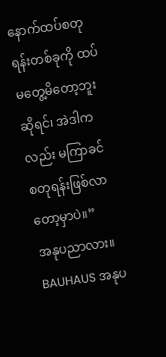နောက်ထပ်စတုရန်းတစ်ခုကို ထပ်မတွေ့မိတော့ဘူးဆိုရင်၊ အဲဒါကလည်း မကြာခင် စတုရန်းဖြစ်လာတော့မှာပဲ။”
အနုပညာလား။ BAUHAUS အနုပ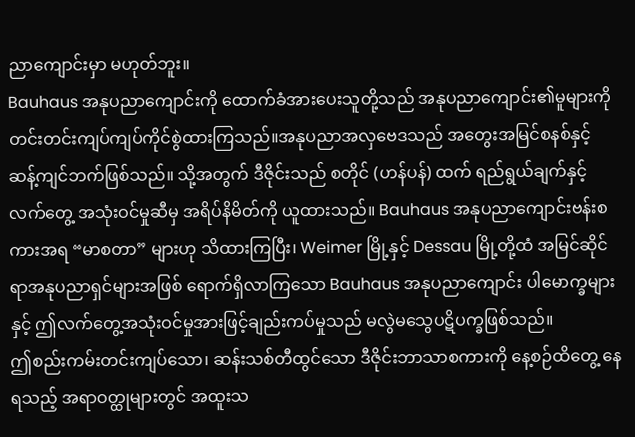ညာကျောင်းမှာ မဟုတ်ဘူး။
Bauhaus အနုပညာကျောင်းကို ထောက်ခံအားပေးသူတို့သည် အနုပညာကျောင်း၏မူများကို တင်းတင်းကျပ်ကျပ်ကိုင်စွဲထားကြသည်။အနုပညာအလှဗေဒသည် အတွေးအမြင်စနစ်နှင့် ဆန့်ကျင်ဘက်ဖြစ်သည်။ သို့အတွက် ဒီဇိုင်းသည် စတိုင် (ဟန်ပန်) ထက် ရည်ရွယ်ချက်နှင့် လက်တွေ့ အသုံးဝင်မှုဆီမှ အရိပ်နိမိတ်ကို ယူထားသည်။ Bauhaus အနုပညာကျောင်းဗန်းစကားအရ “မာစတာ” များဟု သိထားကြပြီး၊ Weimer မြို့နှင့် Dessau မြို့တို့ထံ အမြင်ဆိုင်ရာအနုပညာရှင်များအဖြစ် ရောက်ရှိလာကြသော Bauhaus အနုပညာကျောင်း ပါမောက္ခများနှင့် ဤလက်တွေ့အသုံးဝင်မှုအားဖြင့်ချည်းကပ်မှုသည် မလွဲမသွေပဋိပက္ခဖြစ်သည်။
ဤစည်းကမ်းတင်းကျပ်သော၊ ဆန်းသစ်တီထွင်သော ဒီဇိုင်းဘာသာစကားကို နေ့စဉ်ထိတွေ့ နေရသည့် အရာဝတ္ထုများတွင် အထူးသ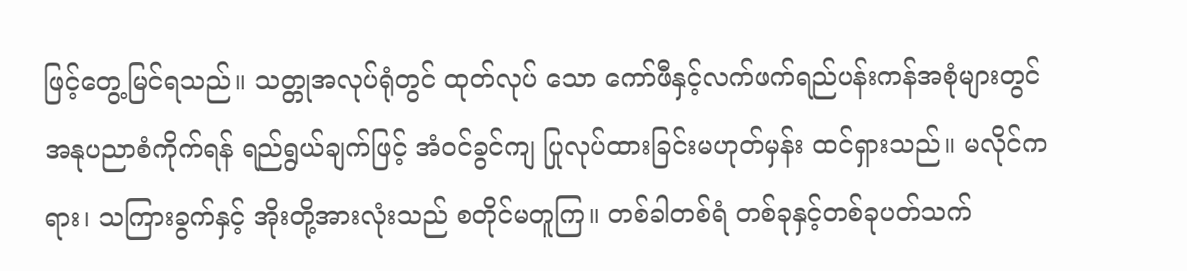ဖြင့်တွေ့မြင်ရသည်။ သတ္တုအလုပ်ရုံတွင် ထုတ်လုပ် သော ကော်ဖီနှင့်လက်ဖက်ရည်ပန်းကန်အစုံများတွင် အနုပညာစံကိုက်ရန် ရည်ရွယ်ချက်ဖြင့် အံဝင်ခွင်ကျ ပြုလုပ်ထားခြင်းမဟုတ်မှန်း ထင်ရှားသည်။ မလိုင်ကရား၊ သကြားခွက်နှင့် အိုးတို့အားလုံးသည် စတိုင်မတူကြ။ တစ်ခါတစ်ရံ တစ်ခုနှင့်တစ်ခုပတ်သက်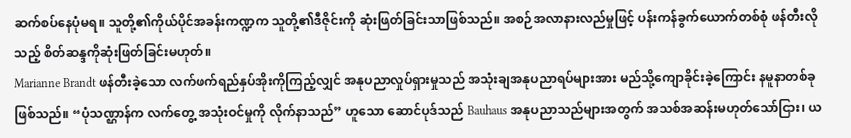ဆက်စပ်နေပုံမရ။ သူတို့၏ကိုယ်ပိုင်အခန်းကဏ္ဍက သူတို့၏ဒီဇိုင်းကို ဆုံးဖြတ်ခြင်းသာဖြစ်သည်။ အစဉ်အလာနားလည်မှုဖြင့် ပန်းကန်ခွက်ယောက်တစ်စုံ ဖန်တီးလိုသည့် စိတ်ဆန္ဒကိုဆုံးဖြတ်ခြင်းမဟုတ်။
Marianne Brandt ဖန်တီးခဲ့သော လက်ဖက်ရည်နှပ်အိုးကိုကြည့်လျှင် အနုပညာလှုပ်ရှားမှုသည် အသုံးချအနုပညာရပ်များအား မည်သို့ကျောခိုင်းခဲ့ကြောင်း နမူနာတစ်ခုဖြစ်သည်။ “ပုံသဏ္ဌာန်က လက်တွေ့ အသုံးဝင်မှုကို လိုက်နာသည်” ဟူသော ဆောင်ပုဒ်သည် Bauhaus အနုပညာသည်များအတွက် အသစ်အဆန်းမဟုတ်သော်ငြား၊ ယ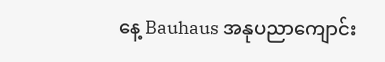နေ့ Bauhaus အနုပညာကျောင်း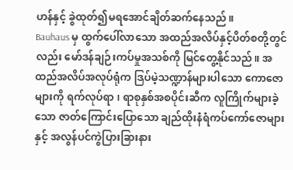ဟန်နှင့် ခွဲထုတ်၍မရအောင်ချိတ်ဆက်နေသည်။
Bauhaus မှ ထွက်ပေါ်လာသော အထည်အလိပ်နှင့်ပိတ်စတို့တွင်လည်း မော်ဒန်ချဉ်းကပ်မှုအသစ်ကို မြင်တွေ့နိုင်သည်။ အထည်အလိပ်အလုပ်ရုံက ဒြပ်မဲ့သဏ္ဍာန်များပါသော ကောဇောများကို ရက်လုပ်ရာ၊ ရာစုနှစ်အစပိုင်းဆီက လူကြိုက်များခဲ့သော ဇာတ်ကြောင်းပြောသော ချည်ထိုးနံရံကပ်ကော်ဇောများနှင့် အလွန်ပင်ကွဲပြားခြားနား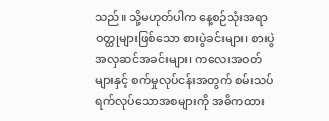သည်။ သို့မဟုတ်ပါက နေ့စဉ်သုံးအရာဝတ္ထုများဖြစ်သော စားပွဲခင်းများ၊ စားပွဲအလှဆင်အခင်းများ၊ ကလေးအဝတ်များနှင့် စက်မှုလုပ်ငန်းအတွက် စမ်းသပ်ရက်လုပ်သောအစများကို အဓိကထား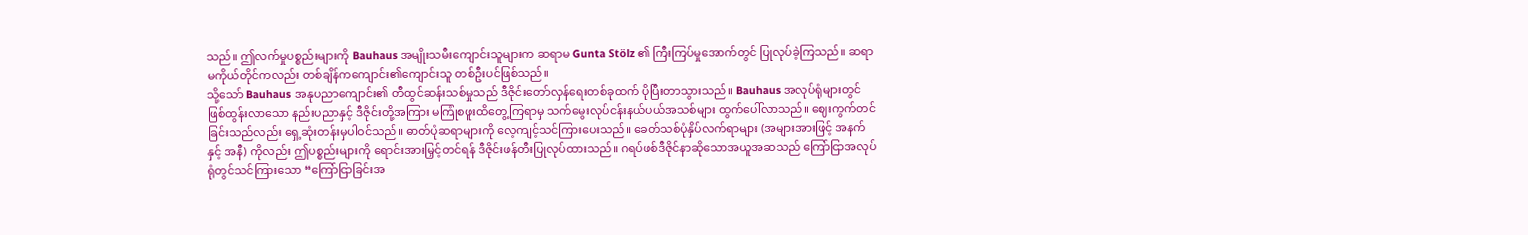သည်။ ဤလက်မှုပစ္စည်းများကို Bauhaus အမျိုးသမီးကျောင်းသူများက ဆရာမ Gunta Stölz ၏ ကြီးကြပ်မှုအောက်တွင် ပြုလုပ်ခဲ့ကြသည်။ ဆရာမကိုယ်တိုင်ကလည်း တစ်ချိန်ကကျောင်း၏ကျောင်းသူ တစ်ဦးပင်ဖြစ်သည်။
သို့သော် Bauhaus အနုပညာကျောင်း၏ တီထွင်ဆန်းသစ်မှုသည် ဒီဇိုင်းတော်လှန်ရေးတစ်ခုထက် ပိုပြီးတာသွားသည်။ Bauhaus အလုပ်ရုံများတွင် ဖြစ်ထွန်းလာသော နည်းပညာနှင့် ဒီဇိုင်းတို့အကြား မကြုံစဖူးထိတွေ့ကြရာမှ သက်မွေးလုပ်ငန်းနယ်ပယ်အသစ်များ ထွက်ပေါ်လာသည်။ ဈေးကွက်တင်ခြင်းသည်လည်း ရှေ့ဆုံးတန်းမှပါဝင်သည်။ ဓာတ်ပုံဆရာများကို လေ့ကျင့်သင်ကြားပေးသည်။ ခေတ်သစ်ပုံနှိပ်လက်ရာများ (အများအားဖြင့် အနက်နှင့် အနီ) ကိုလည်း ဤပစ္စည်းများကို ရောင်းအားမြှင့်တင်ရန် ဒီဇိုင်းဖန်တီးပြုလုပ်ထားသည်။ ဂရပ်ဖစ်ဒီဇိုင်နာဆိုသောအယူအဆသည် ကြော်ငြာအလုပ်ရုံတွင်သင်ကြားသော “ကြော်ငြာခြင်းအ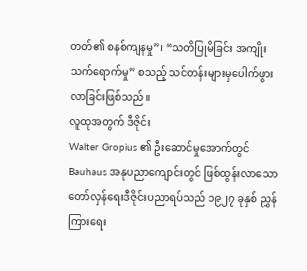တတ်၏ စနစ်ကျနမှု”၊ “သတိပြုမိခြင်း အကျိုးသက်ရောက်မှု” စသည့် သင်တန်းများမှပေါက်ဖွားလာခြင်းဖြစ်သည်။
လူထုအတွက် ဒီဇိုင်း
Walter Gropius ၏ ဦးဆောင်မှုအောက်တွင် Bauhaus အနုပညာကျောင်းတွင် ဖြစ်ထွန်းလာသော တော်လှန်ရေးဒီဇိုင်းပညာရပ်သည် ၁၉၂၇ ခုနှစ် ညွှန်ကြားရေး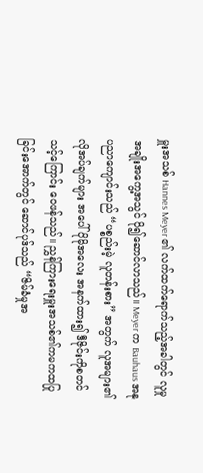မှူးအသစ် Hannes Meyer ၏ လက်ထက်ရောက်သည့်အခါတွင် လူမှုအချိုးအကွေ့အသွင် ပို၍ဆောင်လာသည်။ Meyer က Bauhaus အနုပညာကျောင်းသည် “ပစ္စည်းမဲ့ လူတန်းစား” အတွက် လူအများ၏ လိုအပ်ချက်များ အပေါ် ပိုမိုအလေး အနက်ထား၍ ဒီဇိုင်းကိုစတင်သင့်ကြောင်း ဝေဖန်သည်။ ညွှန်ကြားရေးမှူးအသစ်၏ကမကထပြုခြင်းအောက်တွင် ဆောင်ပုဒ်သည် “ဇိမ်ခံမှုအ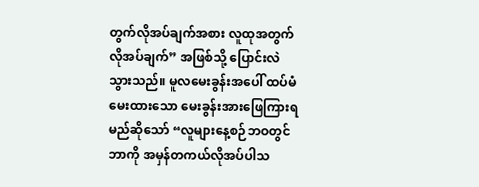တွက်လိုအပ်ချက်အစား လူထုအတွက်လိုအပ်ချက်” အဖြစ်သို့ ပြောင်းလဲသွားသည်။ မူလမေးခွန်းအပေါ် ထပ်မံမေးထားသော မေးခွန်းအားဖြေကြားရမည်ဆိုသော် “လူများနေ့စဉ်ဘဝတွင် ဘာကို အမှန်တကယ်လိုအပ်ပါသ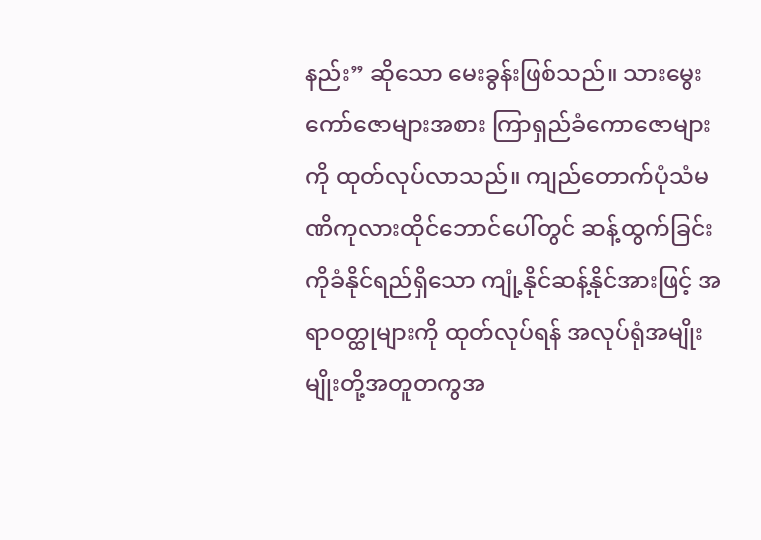နည်း” ဆိုသော မေးခွန်းဖြစ်သည်။ သားမွေးကော်ဇောများအစား ကြာရှည်ခံကောဇောများကို ထုတ်လုပ်လာသည်။ ကျည်တောက်ပုံသံမဏိကုလားထိုင်ဘောင်ပေါ်တွင် ဆန့်ထွက်ခြင်းကိုခံနိုင်ရည်ရှိသော ကျုံ့နိုင်ဆန့်နိုင်အားဖြင့် အရာဝတ္ထုများကို ထုတ်လုပ်ရန် အလုပ်ရုံအမျိုးမျိုးတို့အတူတကွအ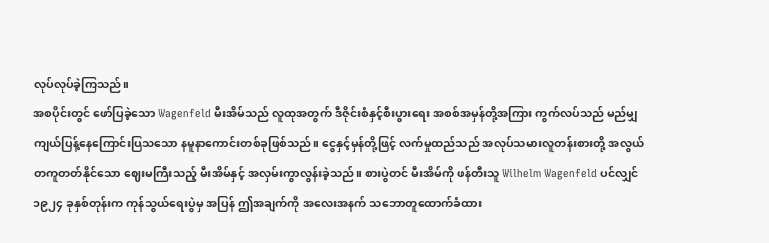လုပ်လုပ်ခဲ့ကြသည်။
အစပိုင်းတွင် ဖော်ပြခဲ့သော Wagenfeld မီးအိမ်သည် လူထုအတွက် ဒီဇိုင်းစံနှင့်စီးပွားရေး အစစ်အမှန်တို့အကြား ကွက်လပ်သည် မည်မျှကျယ်ပြန့်နေကြောင်းပြသသော နမူနာကောင်းတစ်ခုဖြစ်သည်။ ငွေနှင့်မှန်တို့ဖြင့် လက်မှုထည်သည် အလုပ်သမားလူတန်းစားတို့ အလွယ်တကူတတ်နိုင်သော ဈေးမကြီးသည့် မီးအိမ်နှင့် အလှမ်းကွာလွန်းခဲ့သည်။ စားပွဲတင် မီးအိမ်ကို ဖန်တီးသူ Wilhelm Wagenfeld ပင်လျှင် ၁၉၂၄ ခုနှစ်တုန်းက ကုန်သွယ်ရေးပွဲမှ အပြန် ဤအချက်ကို အလေးအနက် သဘောတူထောက်ခံထား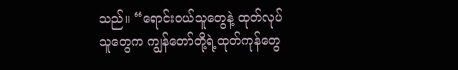သည်။ “ရောင်းဝယ်သူတွေနဲ့ ထုတ်လုပ်သူတွေက ကျွန်တော်တို့ရဲ့ထုတ်ကုန်တွေ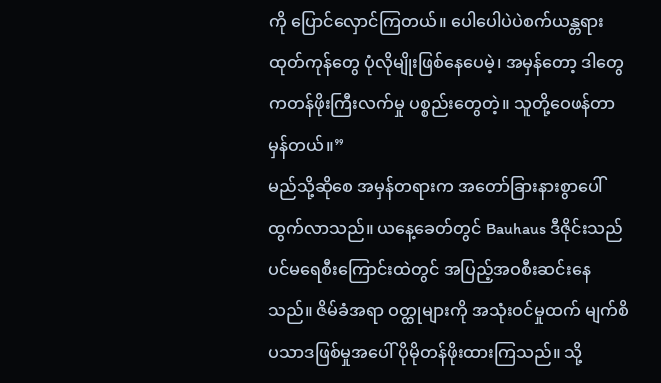ကို ပြောင်လှောင်ကြတယ်။ ပေါပေါပဲပဲစက်ယန္တရားထုတ်ကုန်တွေ ပုံလိုမျိုးဖြစ်နေပေမဲ့၊ အမှန်တော့ ဒါတွေကတန်ဖိုးကြီးလက်မှု ပစ္စည်းတွေတဲ့။ သူတို့ဝေဖန်တာမှန်တယ်။”
မည်သို့ဆိုစေ အမှန်တရားက အတော်ခြားနားစွာပေါ်ထွက်လာသည်။ ယနေ့ခေတ်တွင် Bauhaus ဒီဇိုင်းသည် ပင်မရေစီးကြောင်းထဲတွင် အပြည့်အဝစီးဆင်းနေသည်။ ဇိမ်ခံအရာ ဝတ္ထုများကို အသုံးဝင်မှုထက် မျက်စိပသာဒဖြစ်မှုအပေါ် ပိုမိုတန်ဖိုးထားကြသည်။ သို့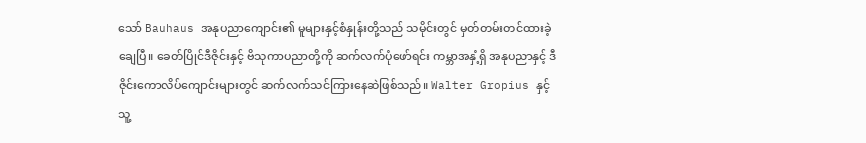သော် Bauhaus အနုပညာကျောင်း၏ မူများနှင့်စံနှုန်းတို့သည် သမိုင်းတွင် မှတ်တမ်းတင်ထားခဲ့ချေပြီ။ ခေတ်ပြိုင်ဒီဇိုင်းနှင့် ဗိသုကာပညာတို့ကို ဆက်လက်ပုံဖော်ရင်း ကမ္ဘာအနှံ့ရှိ အနုပညာနှင့် ဒီဇိုင်းကောလိပ်ကျောင်းများတွင် ဆက်လက်သင်ကြားနေဆဲဖြစ်သည်။ Walter Gropius နှင့် သူ့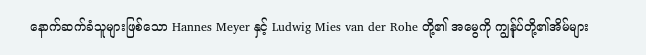နောက်ဆက်ခံသူများဖြစ်သော Hannes Meyer နှင့် Ludwig Mies van der Rohe တို့၏ အမွေကို ကျွန်ုပ်တို့၏အိမ်များ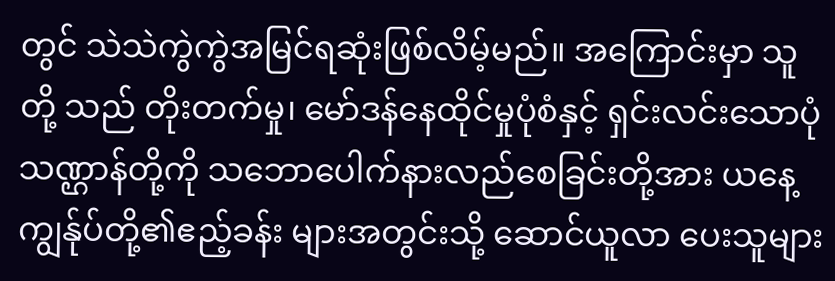တွင် သဲသဲကွဲကွဲအမြင်ရဆုံးဖြစ်လိမ့်မည်။ အကြောင်းမှာ သူတို့ သည် တိုးတက်မှု၊ မော်ဒန်နေထိုင်မှုပုံစံနှင့် ရှင်းလင်းသောပုံသဏ္ဌာန်တို့ကို သဘောပေါက်နားလည်စေခြင်းတို့အား ယနေ့ ကျွန်ုပ်တို့၏ဧည့်ခန်း များအတွင်းသို့ ဆောင်ယူလာ ပေးသူများ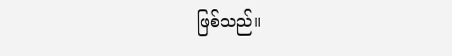ဖြစ်သည်။